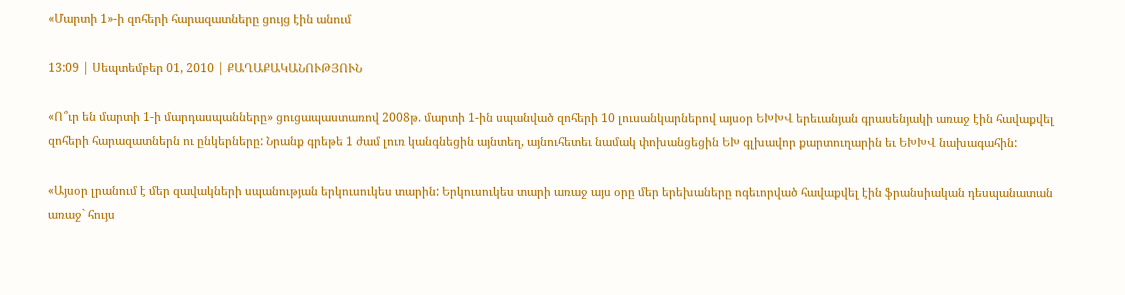«Մարտի 1»-ի զոհերի հարազատները ցույց էին անում

13:09 | Սեպտեմբեր 01, 2010 | ՔԱՂԱՔԱԿԱՆՈՒԹՅՈՒՆ

«Ո՞ւր են մարտի 1-ի մարդասպանները» ցուցապաստառով 2008թ. մարտի 1-ին սպանված զոհերի 10 լուսանկարներով այսօր ԵԽԽՎ երեւանյան գրասենյակի առաջ էին հավաքվել զոհերի հարազատներն ու ընկերները: Նրանք գրեթե 1 ժամ լուռ կանգնեցին այնտեղ, այնուհետեւ նամակ փոխանցեցին ԵԽ գլխավոր քարտուղարին եւ ԵԽԽՎ նախագահին:

«Այսօր լրանում է մեր զավակների սպանության երկուսուկես տարին: Երկուսուկես տարի առաջ այս օրը մեր երեխաները ոգեւորված հավաքվել էին ֆրանսիական դեսպանատան առաջ` հույս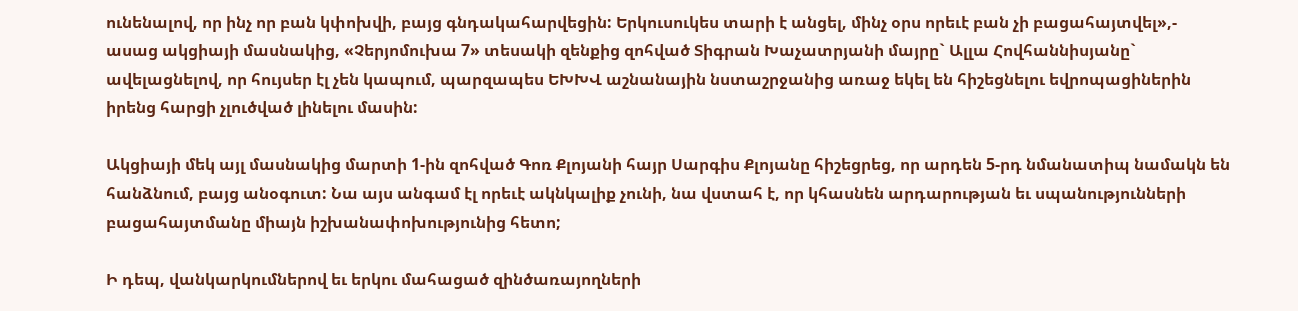ունենալով, որ ինչ որ բան կփոխվի, բայց գնդակահարվեցին: Երկուսուկես տարի է անցել, մինչ օրս որեւէ բան չի բացահայտվել»,- ասաց ակցիայի մասնակից, «Չերյոմուխա 7» տեսակի զենքից զոհված Տիգրան Խաչատրյանի մայրը` Ալլա Հովհաննիսյանը` ավելացնելով, որ հույսեր էլ չեն կապում, պարզապես ԵԽԽՎ աշնանային նստաշրջանից առաջ եկել են հիշեցնելու եվրոպացիներին իրենց հարցի չլուծված լինելու մասին:

Ակցիայի մեկ այլ մասնակից մարտի 1-ին զոհված Գոռ Քլոյանի հայր Սարգիս Քլոյանը հիշեցրեց, որ արդեն 5-րդ նմանատիպ նամակն են հանձնում, բայց անօգուտ: Նա այս անգամ էլ որեւէ ակնկալիք չունի, նա վստահ է, որ կհասնեն արդարության եւ սպանությունների բացահայտմանը միայն իշխանափոխությունից հետո;

Ի դեպ, վանկարկումներով եւ երկու մահացած զինծառայողների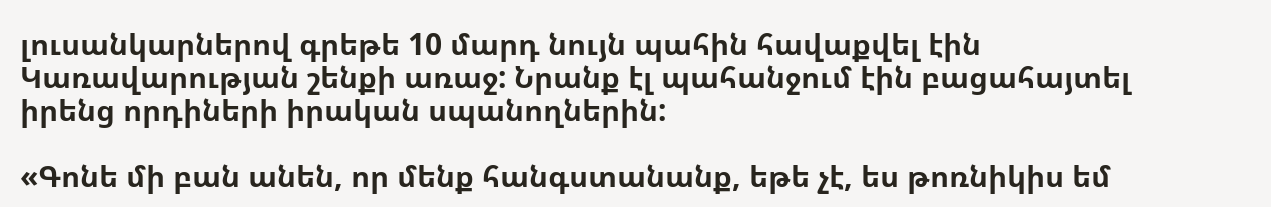լուսանկարներով գրեթե 10 մարդ նույն պահին հավաքվել էին Կառավարության շենքի առաջ: Նրանք էլ պահանջում էին բացահայտել իրենց որդիների իրական սպանողներին:

«Գոնե մի բան անեն, որ մենք հանգստանանք, եթե չէ, ես թոռնիկիս եմ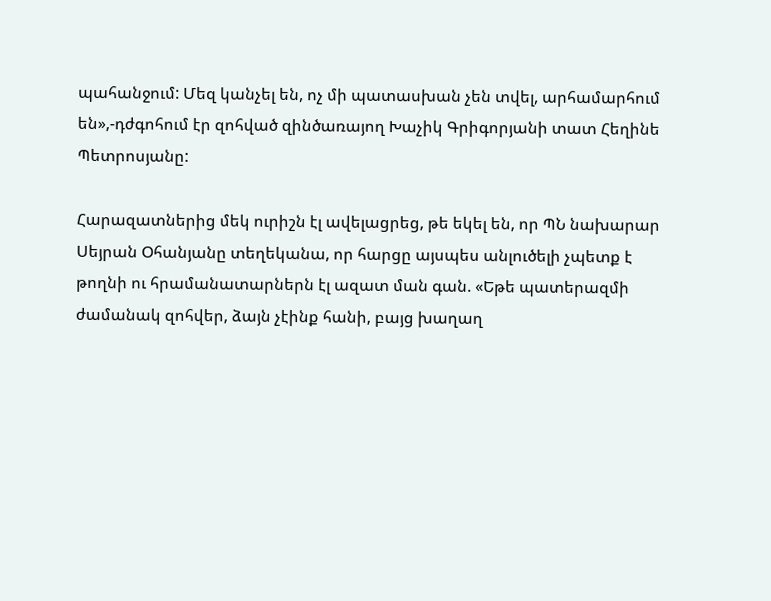պահանջում: Մեզ կանչել են, ոչ մի պատասխան չեն տվել, արհամարհում են»,-դժգոհում էր զոհված զինծառայող Խաչիկ Գրիգորյանի տատ Հեղինե Պետրոսյանը:

Հարազատներից մեկ ուրիշն էլ ավելացրեց, թե եկել են, որ ՊՆ նախարար Սեյրան Օհանյանը տեղեկանա, որ հարցը այսպես անլուծելի չպետք է թողնի ու հրամանատարներն էլ ազատ ման գան. «Եթե պատերազմի ժամանակ զոհվեր, ձայն չէինք հանի, բայց խաղաղ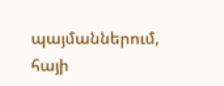պայմաններում, հայի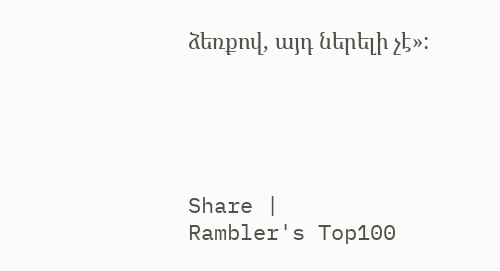ձեռքով, այդ ներելի չէ»:





Share |
Rambler's Top100